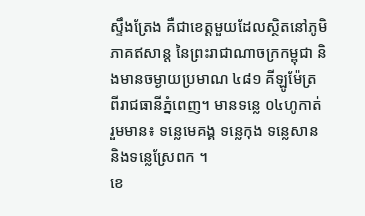ស្ទឹងត្រែង គឺជាខេត្ដមួយដែលស្ថិតនៅភូមិភាគឥសាន្ដ នៃព្រះរាជាណាចក្រកម្ពុជា និងមានចម្ងាយប្រមាណ ៤៨១ គីឡូម៉ែត្រ ពីរាជធានីភ្នំពេញ។ មានទន្លេ ០៤ហូកាត់ រួមមាន៖ ទន្លេមេគង្គ ទន្លេកុង ទន្លេសាន និងទន្លេស្រែពក ។
ខេ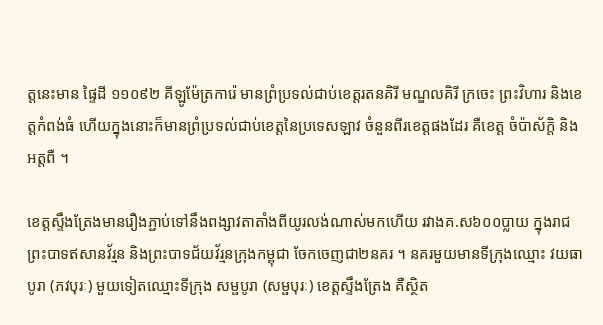ត្តនេះមាន ផ្ទៃដី ១១០៩២ គីឡូម៉ែត្រការ៉េ មានព្រំប្រទល់ជាប់ខេត្តរតនគិរី មណ្ឌលគិរី ក្រចេះ ព្រះវិហារ និងខេត្តកំពង់ធំ ហើយក្នុងនោះក៏មានព្រំប្រទល់ជាប់ខេត្តនៃប្រទេសឡាវ ចំនួនពីរខេត្តផងដែរ គឺខេត្ត ចំប៉ាស័ក្ដិ និងអត្តពឺ ។

ខេត្តស្ទឹងត្រែងមានរឿងភ្ជាប់ទៅនឹងពង្សាវតាតាំងពីយូរលង់ណាស់មកហើយ រវាងគ.ស៦០០ប្លាយ ក្នុងរាជព្រះបាទឥសានវ័រ្មន និងព្រះបាទជ័យវ័រ្មនក្រុងកម្ពុជា ចែកចេញជា២នគរ ។ នគរមួយមានទីក្រុងឈ្មោះ វយធាបូរា (ភវបុរៈ) មួយទៀតឈ្មោះទីក្រុង សម្ផបូរា (សម្ផបុរៈ) ខេត្តស្ទឹងត្រែង គឺស្ថិត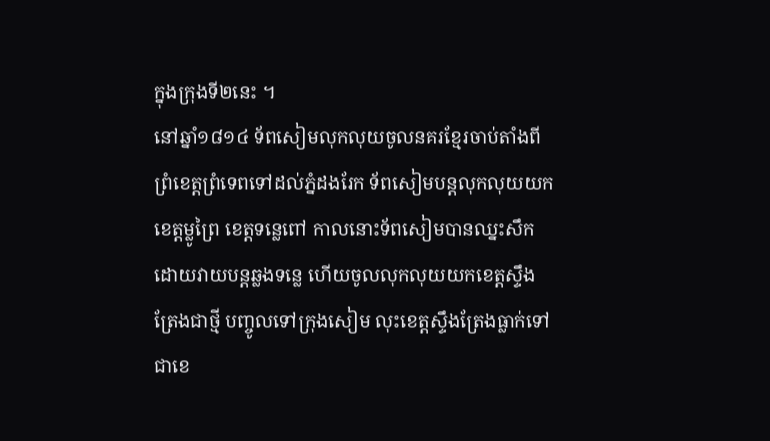ក្នុងក្រុងទី២នេះ ។
នៅឆ្នាំ១៨១៤ ទ័ពសៀមលុកលុយចូលនគរខ្មែរចាប់តាំងពីព្រំខេត្តព្រំទេពទៅដល់ភ្នំដងរែក ទ័ពសៀមបន្តលុកលុយយកខេត្តម្លូព្រៃ ខេត្តទន្លេពៅ កាលនោះទ័ពសៀមបានឈ្នះសឹកដោយវាយបន្តឆ្លងទន្លេ ហើយចូលលុកលុយយកខេត្តស្ទឹងត្រែងជាថ្មី បញ្ចូលទៅក្រុងសៀម លុះខេត្តស្ទឹងត្រែងធ្លាក់ទៅជាខេ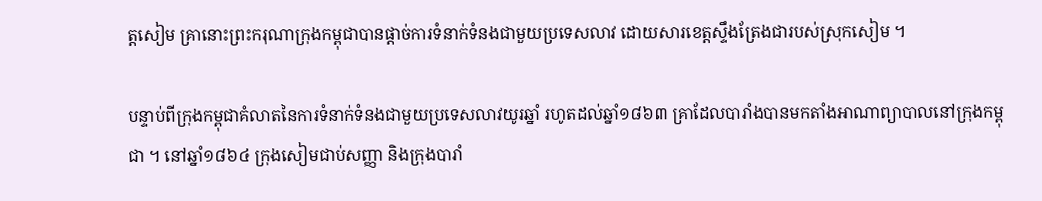ត្តសៀម គ្រានោះព្រះករុណាក្រុងកម្ពុជាបានផ្តាច់ការទំនាក់ទំនងជាមួយប្រទេសលាវ ដោយសារខេត្តស្ទឹងត្រែងជារបស់ស្រុកសៀម ។

បន្ទាប់ពីក្រុងកម្ពុជាគំលាតនៃការទំនាក់ទំនងជាមួយប្រទេសលាវយូរឆ្នាំ រហូតដល់ឆ្នាំ១៨៦៣ គ្រាដែលបារាំងបានមកតាំងអាណាព្យាបាលនៅក្រុងកម្ពុជា ។ នៅឆ្នាំ១៨៦៤ ក្រុងសៀមជាប់សញ្ញា និងក្រុងបារាំ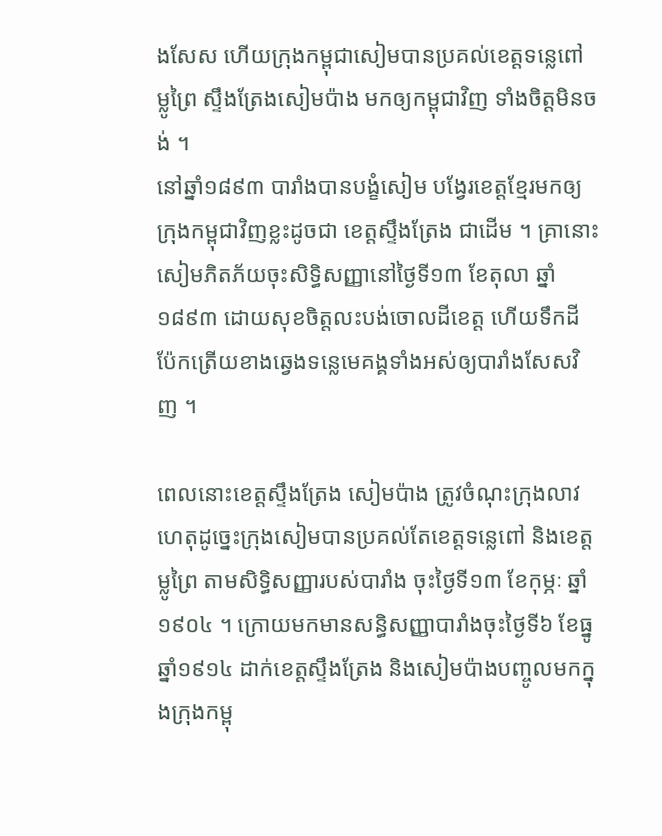ងសែស ហើយក្រុងកម្ពុជាសៀមបានប្រគល់ខេត្តទន្លេពៅ ម្លូព្រៃ ស្ទឹងត្រែងសៀមប៉ាង មកឲ្យកម្ពុជាវិញ ទាំងចិត្តមិនចង់ ។
នៅឆ្នាំ១៨៩៣ បារាំងបានបង្ខំសៀម បង្វែរខេត្តខ្មែរមកឲ្យក្រុងកម្ពុជាវិញខ្លះដូចជា ខេត្តស្ទឹងត្រែង ជាដើម ។ គ្រានោះ សៀមភិតភ័យចុះសិទ្ធិសញ្ញានៅថ្ងៃទី១៣ ខែតុលា ឆ្នាំ១៨៩៣ ដោយសុខចិត្តលះបង់ចោលដីខេត្ត ហើយទឹកដីប៉ែកត្រើយខាងឆ្វេងទន្លេមេគង្គទាំងអស់ឲ្យបារាំងសែសវិញ ។

ពេលនោះខេត្តស្ទឹងត្រែង សៀមប៉ាង ត្រូវចំណុះក្រុងលាវ ហេតុដូច្នេះក្រុងសៀមបានប្រគល់តែខេត្តទន្លេពៅ និងខេត្តម្លូព្រៃ តាមសិទ្ធិសញ្ញារបស់បារាំង ចុះថ្ងៃទី១៣ ខែកុម្ភៈ ឆ្នាំ១៩០៤ ។ ក្រោយមកមានសន្ធិសញ្ញាបារាំងចុះថ្ងៃទី៦ ខែធ្នូ ឆ្នាំ១៩១៤ ដាក់ខេត្តស្ទឹងត្រែង និងសៀមប៉ាងបញ្ចូលមកក្នុងក្រុងកម្ពុ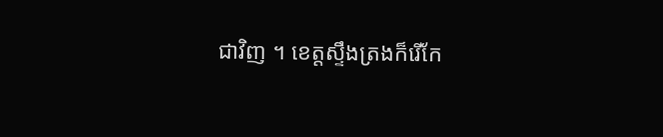ជាវិញ ។ ខេត្តស្ទឹងត្រងក៏រើកែ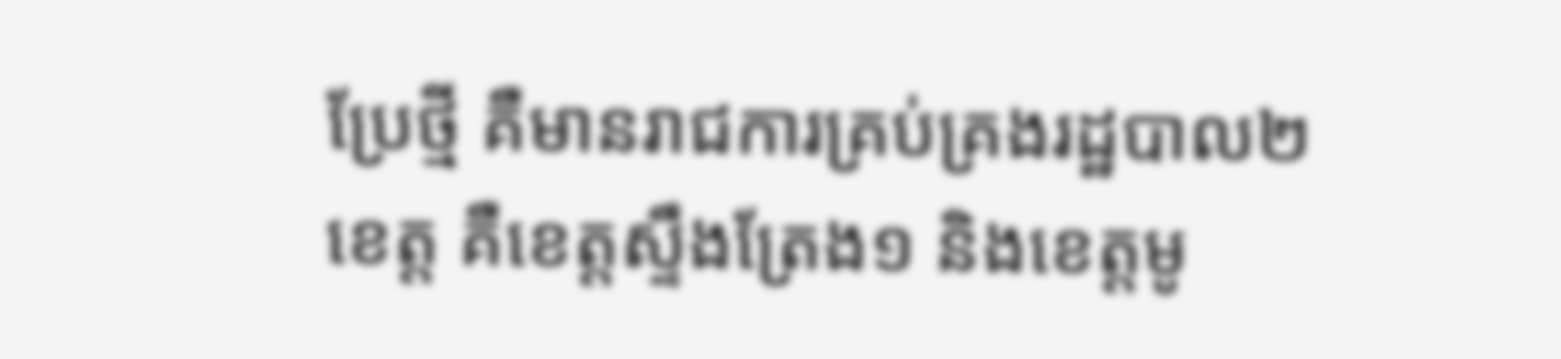ប្រែថ្មី គឺមានរាជការគ្រប់គ្រងរដ្ឋបាល២ខេត្ត គឺខេត្តស្ទឹងត្រែង១ និងខេត្តមូ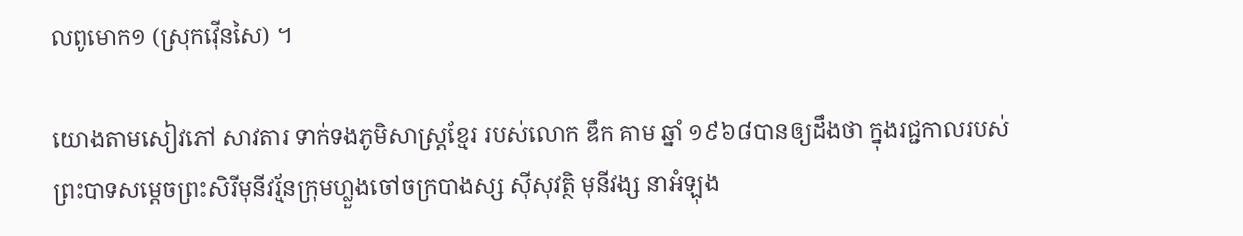លពូមោក១ (ស្រុកវ៉ើនសៃ) ។

យោងតាមសៀវភៅ សាវតារ ទាក់ទងភូមិសាស្ត្រខ្មែរ របស់លោក ឌឹក គាម ឆ្នាំ ១៩៦៨បានឲ្យដឹងថា ក្នុងរជ្ជកាលរបស់ ព្រះបាទសម្តេចព្រះសិរីមុនីវរ្ម័នក្រុមហ្លួងចៅចក្របាងស្ស ស៊ីសុវត្ថិ មុនីវង្ស នាអំឡុង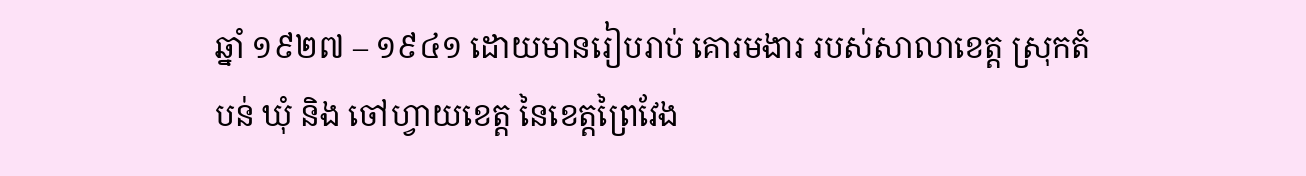ឆ្នាំ ១៩២៧ – ១៩៤១ ដោយមានរៀបរាប់ គោរមងារ របស់សាលាខេត្ត ស្រុកតំបន់ ឃុំ និង ចៅហ្វាយខេត្ត នៃខេត្តព្រៃវែង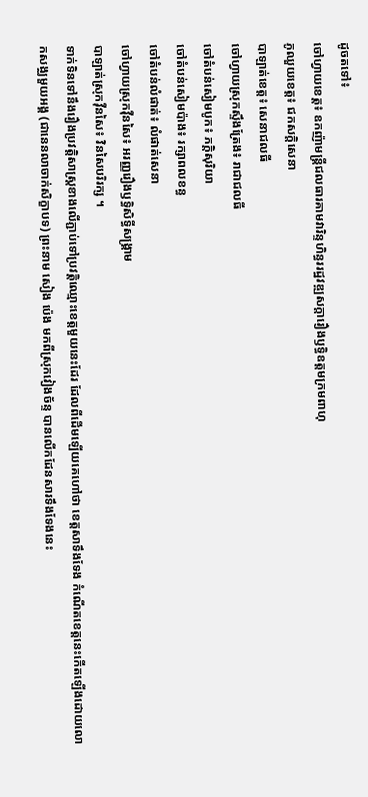ដូចតទៅ៖
ចៅហ្វាយខេត្ត៖ ឧកញ៉ាមន្ត្រីជលធារគាមវារិន្ទហិន្ធររដ្ឋវឌ្ឍសក្ដារឿងឫទ្ធិឧត្ដមក្រមពាហុ
ភូឈួយខេត្ត៖ ជកសក្តិសេនា
បាឡាត់ខេត្ត៖ សេនាជលធី
ចៅហ្វាយស្រុកស្ទឹងត្រែង៖ រាជាជលធី
ចៅតំបន់សៀមបូក៖ ភក្ដិសុរិយា
ចៅតំបន់សៀមប៉ាង៖ រក្សាពលខន្ធ
ចៅតំបន់លំផាត់៖ លំផាត់សេនា
ចៅហ្វាយស្រុកវ៉ឺនសៃ៖ អរញ្ញរឿងឫទ្ធិសិទ្ធីសង្គ្រាម
បាឡាត់ស្រុកវ៉ឺនសៃ៖ វិនសៃបរិរក្ស ។
ទាក់ទិនទៅនឹងរឿងប្រវត្តិសាស្ត្រខាងលើភ្ជាប់ទៅប្រវត្តិឈ្មោះខេត្តមួយនេះដែរ ដែលពីដើមឡើយគេហៅថា ខេត្តសាទឹងទែង កំណើតខេត្តនេះកើតឡើងដោយលោកសង្ឈមួយអង្គ (ជានេនលាចាក់សិក្ខាបទ) ព្រះនាម សៀង ប៉េង មកពីស្រុកវៀងច័ន្ទ បានលើកដែនសារទឹងទែងនេះ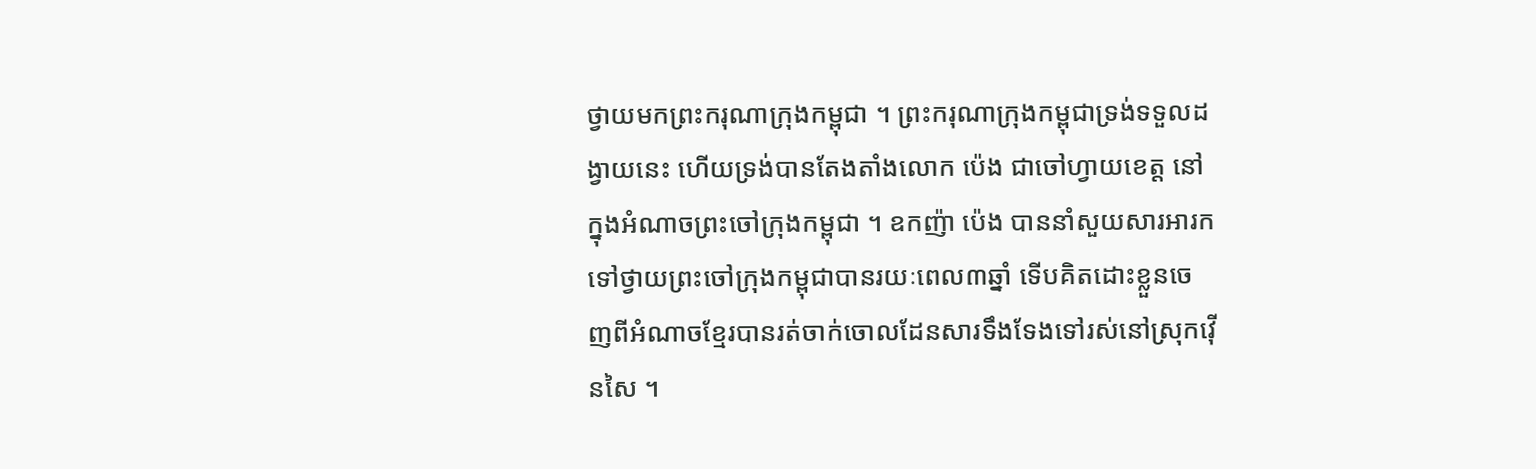ថ្វាយមកព្រះករុណាក្រុងកម្ពុជា ។ ព្រះករុណាក្រុងកម្ពុជាទ្រង់ទទួលដង្វាយនេះ ហើយទ្រង់បានតែងតាំងលោក ប៉េង ជាចៅហ្វាយខេត្ត នៅក្នុងអំណាចព្រះចៅក្រុងកម្ពុជា ។ ឧកញ៉ា ប៉េង បាននាំសួយសារអារកទៅថ្វាយព្រះចៅក្រុងកម្ពុជាបានរយៈពេល៣ឆ្នាំ ទើបគិតដោះខ្លួនចេញពីអំណាចខ្មែរបានរត់ចាក់ចោលដែនសារទឹងទែងទៅរស់នៅស្រុកវ៉ើនសៃ ។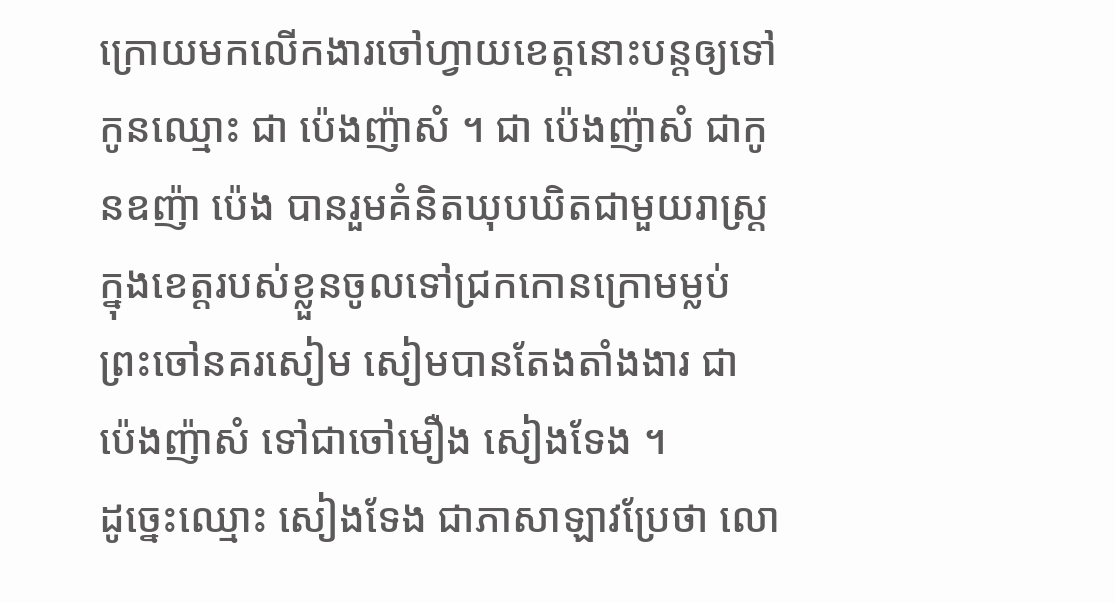ក្រោយមកលើកងារចៅហ្វាយខេត្តនោះបន្តឲ្យទៅកូនឈ្មោះ ជា ប៉េងញ៉ាសំ ។ ជា ប៉េងញ៉ាសំ ជាកូនឧញ៉ា ប៉េង បានរួមគំនិតឃុបឃិតជាមួយរាស្ត្រក្នុងខេត្តរបស់ខ្លួនចូលទៅជ្រកកោនក្រោមម្លប់ព្រះចៅនគរសៀម សៀមបានតែងតាំងងារ ជា ប៉េងញ៉ាសំ ទៅជាចៅមឿង សៀងទែង ។
ដូច្នេះឈ្មោះ សៀងទែង ជាភាសាឡាវប្រែថា លោ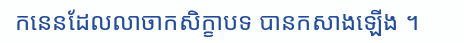កនេនដែលលាចាកសិក្ខាបទ បានកសាងឡើង ។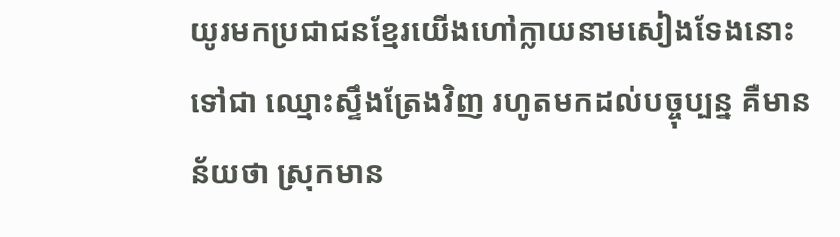យូរមកប្រជាជនខ្មែរយើងហៅក្លាយនាមសៀងទែងនោះទៅជា ឈ្មោះស្ទឹងត្រែងវិញ រហូតមកដល់បច្ចុប្បន្ន គឺមានន័យថា ស្រុកមាន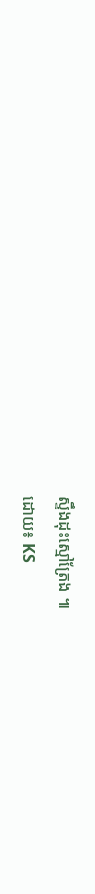ស្ទឹងដុះស្មៅត្រែង ៕
ដោយ៖ KS